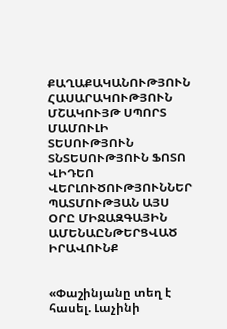ՔԱՂԱՔԱԿԱՆՈՒԹՅՈՒՆ ՀԱՍԱՐԱԿՈՒԹՅՈՒՆ ՄՇԱԿՈՒՅԹ ՍՊՈՐՏ ՄԱՄՈՒԼԻ ՏԵՍՈՒԹՅՈՒՆ ՏՆՏԵՍՈՒԹՅՈՒՆ ՖՈՏՈ ՎԻԴԵՈ ՎԵՐԼՈՒԾՈՒԹՅՈՒՆՆԵՐ ՊԱՏՄՈՒԹՅԱՆ ԱՅՍ ՕՐԸ ՄԻՋԱԶԳԱՅԻՆ ԱՄԵՆԱԸՆԹԵՐՑՎԱԾ ԻՐԱՎՈՒՆՔ


«Փաշինյանը տեղ է հասել. Լաչինի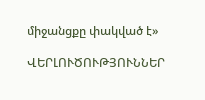միջանցքը փակված է»

ՎԵՐԼՈՒԾՈՒԹՅՈՒՆՆԵՐ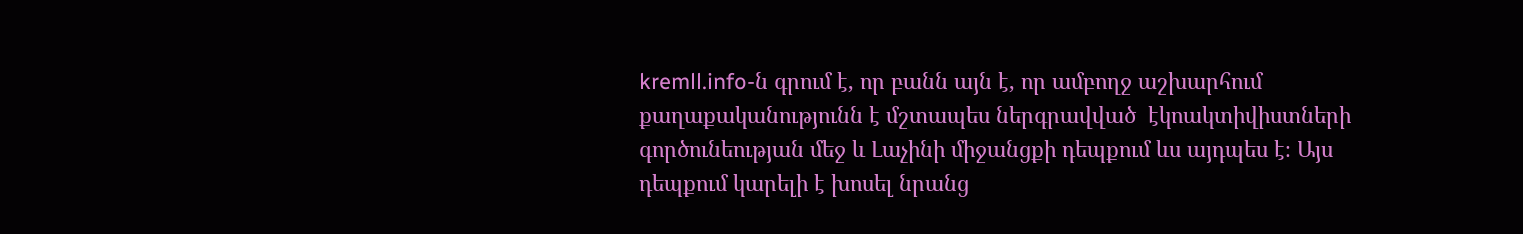kremll.info-ն գրում է, որ բանն այն է, որ ամբողջ աշխարհում քաղաքականությունն է մշտապես ներգրավված  էկոակտիվիստների գործունեության մեջ և Լաչինի միջանցքի դեպքում ևս այդպես է։ Այս դեպքում կարելի է խոսել նրանց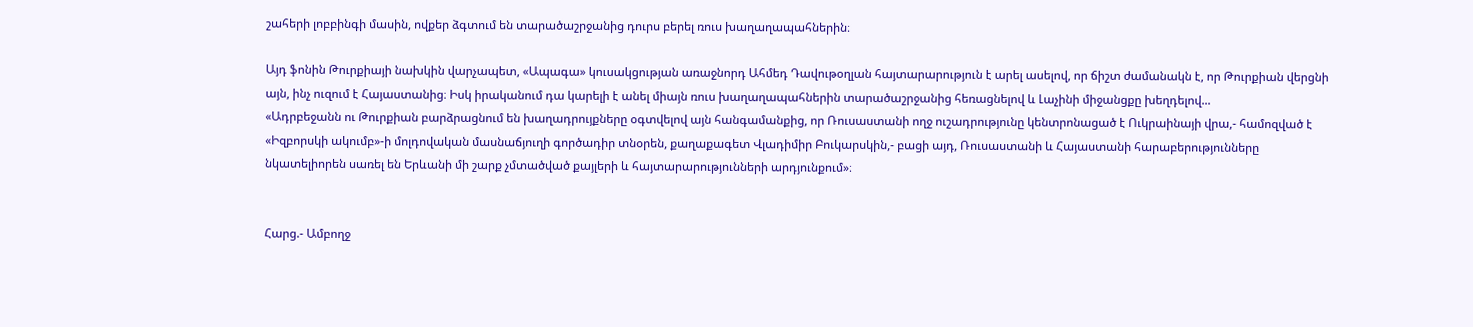շահերի լոբբինգի մասին, ովքեր ձգտում են տարածաշրջանից դուրս բերել ռուս խաղաղապահներին։

Այդ ֆոնին Թուրքիայի նախկին վարչապետ, «Ապագա» կուսակցության առաջնորդ Ահմեդ Դավութօղլան հայտարարություն է արել ասելով, որ ճիշտ ժամանակն է, որ Թուրքիան վերցնի այն, ինչ ուզում է Հայաստանից։ Իսկ իրականում դա կարելի է անել միայն ռուս խաղաղապահներին տարածաշրջանից հեռացնելով և Լաչինի միջանցքը խեղդելով...
«Ադրբեջանն ու Թուրքիան բարձրացնում են խաղադրույքները օգտվելով այն հանգամանքից, որ Ռուսաստանի ողջ ուշադրությունը կենտրոնացած է Ուկրաինայի վրա,- համոզված է «Իզբորսկի ակումբ»-ի մոլդովական մասնաճյուղի գործադիր տնօրեն, քաղաքագետ Վլադիմիր Բուկարսկին,- բացի այդ, Ռուսաստանի և Հայաստանի հարաբերությունները նկատելիորեն սառել են Երևանի մի շարք չմտածված քայլերի և հայտարարությունների արդյունքում»։


Հարց.- Ամբողջ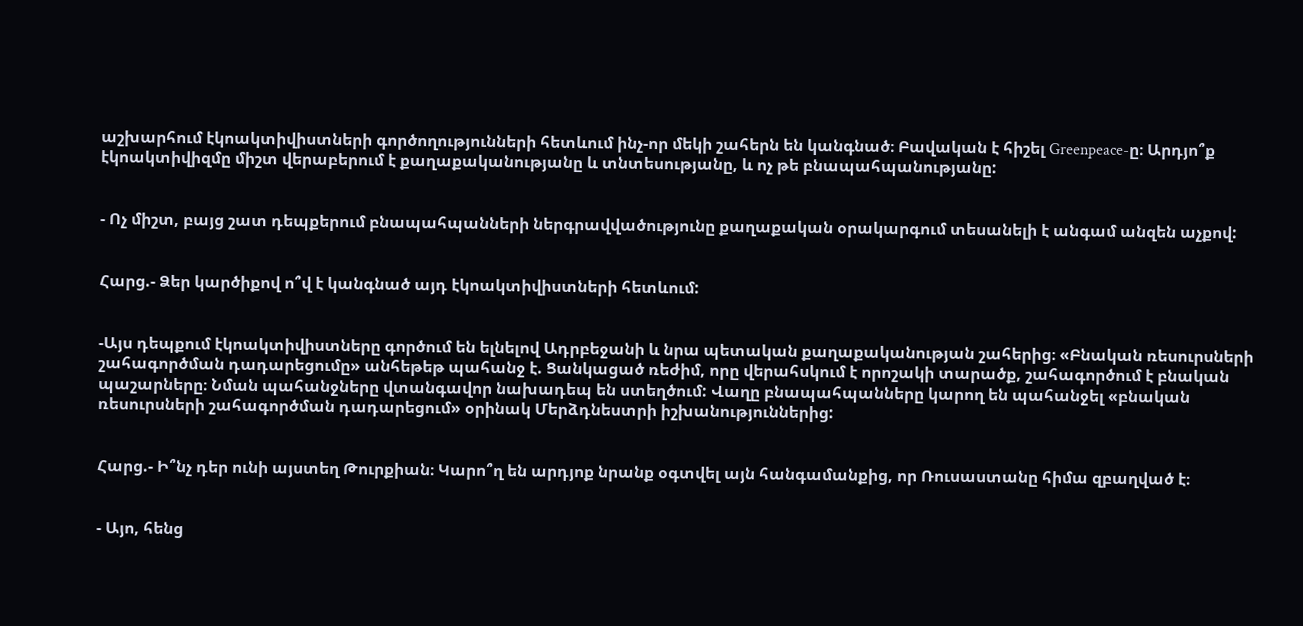աշխարհում էկոակտիվիստների գործողությունների հետևում ինչ-որ մեկի շահերն են կանգնած։ Բավական է հիշել Greenpeace-ը։ Արդյո՞ք էկոակտիվիզմը միշտ վերաբերում է քաղաքականությանը և տնտեսությանը, և ոչ թե բնապահպանությանը:


- Ոչ միշտ, բայց շատ դեպքերում բնապահպանների ներգրավվածությունը քաղաքական օրակարգում տեսանելի է անգամ անզեն աչքով:


Հարց.- Ձեր կարծիքով ո՞վ է կանգնած այդ էկոակտիվիստների հետևում:


-Այս դեպքում էկոակտիվիստները գործում են ելնելով Ադրբեջանի և նրա պետական քաղաքականության շահերից։ «Բնական ռեսուրսների շահագործման դադարեցումը» անհեթեթ պահանջ է. Ցանկացած ռեժիմ, որը վերահսկում է որոշակի տարածք, շահագործում է բնական պաշարները։ Նման պահանջները վտանգավոր նախադեպ են ստեղծում: Վաղը բնապահպանները կարող են պահանջել «բնական ռեսուրսների շահագործման դադարեցում» օրինակ Մերձդնեստրի իշխանություններից:


Հարց.- Ի՞նչ դեր ունի այստեղ Թուրքիան։ Կարո՞ղ են արդյոք նրանք օգտվել այն հանգամանքից, որ Ռուսաստանը հիմա զբաղված է։


- Այո, հենց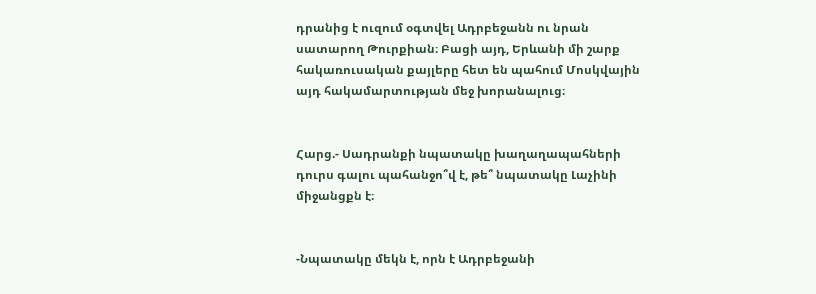դրանից է ուզում օգտվել Ադրբեջանն ու նրան սատարող Թուրքիան։ Բացի այդ, Երևանի մի շարք հակառուսական քայլերը հետ են պահում Մոսկվային այդ հակամարտության մեջ խորանալուց։


Հարց.- Սադրանքի նպատակը խաղաղապահների դուրս գալու պահանջո՞վ է, թե՞ նպատակը Լաչինի միջանցքն է։


-Նպատակը մեկն է, որն է Ադրբեջանի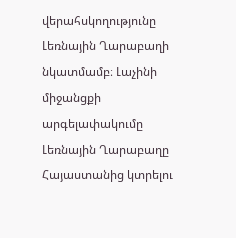վերահսկողությունը Լեռնային Ղարաբաղի նկատմամբ։ Լաչինի միջանցքի արգելափակումը Լեռնային Ղարաբաղը Հայաստանից կտրելու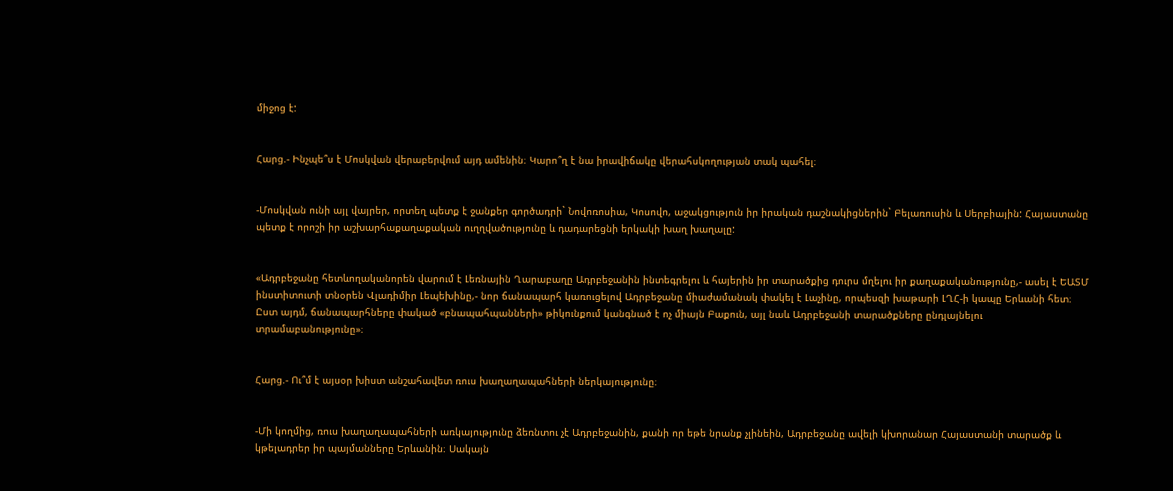միջոց է:


Հարց.- Ինչպե՞ս է Մոսկվան վերաբերվում այդ ամենին։ Կարո՞ղ է նա իրավիճակը վերահսկողության տակ պահել։


-Մոսկվան ունի այլ վայրեր, որտեղ պետք է ջանքեր գործադրի` Նովոռոսիա, Կոսովո, աջակցություն իր իրական դաշնակիցներին` Բելառուսին և Սերբիային: Հայաստանը պետք է որոշի իր աշխարհաքաղաքական ուղղվածությունը և դադարեցնի երկակի խաղ խաղալը:


«Ադրբեջանը հետևողականորեն վարում է Լեռնային Ղարաբաղը Ադրբեջանին ինտեգրելու և հայերին իր տարածքից դուրս մղելու իր քաղաքականությունը,- ասել է ԵԱՏՄ ինստիտուտի տնօրեն Վլադիմիր Լեպեխինը,- նոր ճանապարհ կառուցելով Ադրբեջանը միաժամանակ փակել է Լաչինը, որպեսզի խաթարի ԼՂՀ-ի կապը Երևանի հետ։ Ըստ այդմ, ճանապարհները փակած «բնապահպանների» թիկունքում կանգնած է ոչ միայն Բաքուն, այլ նաև Ադրբեջանի տարածքները ընդլայնելու տրամաբանությունը»։


Հարց.- Ու՞մ է այսօր խիստ անշահավետ ռուս խաղաղապահների ներկայությունը։


-Մի կողմից, ռուս խաղաղապահների առկայությունը ձեռնտու չէ Ադրբեջանին, քանի որ եթե նրանք չլինեին, Ադրբեջանը ավելի կխորանար Հայաստանի տարածք և կթելադրեր իր պայմանները Երևանին։ Սակայն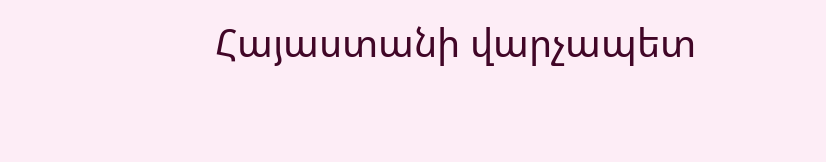Հայաստանի վարչապետ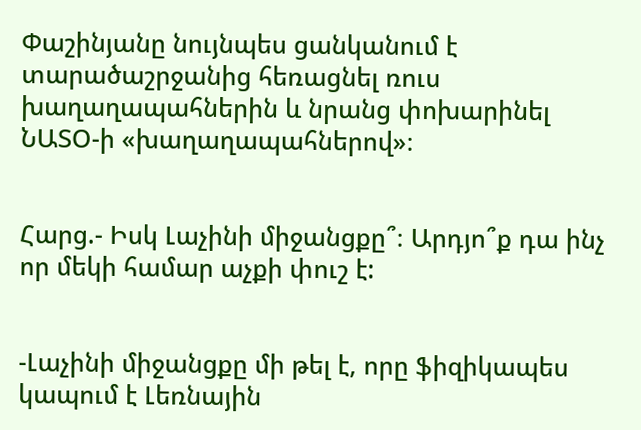Փաշինյանը նույնպես ցանկանում է տարածաշրջանից հեռացնել ռուս խաղաղապահներին և նրանց փոխարինել ՆԱՏՕ-ի «խաղաղապահներով»։


Հարց.- Իսկ Լաչինի միջանցքը՞։ Արդյո՞ք դա ինչ որ մեկի համար աչքի փուշ է:


-Լաչինի միջանցքը մի թել է, որը ֆիզիկապես կապում է Լեռնային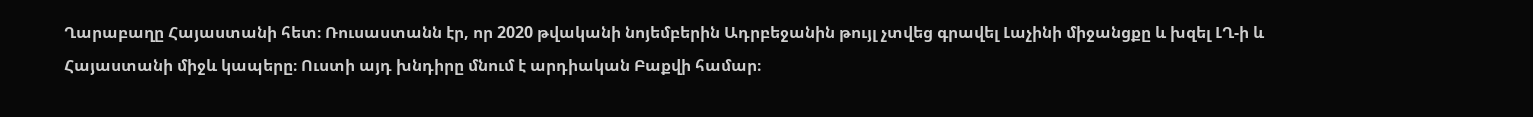Ղարաբաղը Հայաստանի հետ։ Ռուսաստանն էր, որ 2020 թվականի նոյեմբերին Ադրբեջանին թույլ չտվեց գրավել Լաչինի միջանցքը և խզել ԼՂ-ի և Հայաստանի միջև կապերը։ Ուստի այդ խնդիրը մնում է արդիական Բաքվի համար։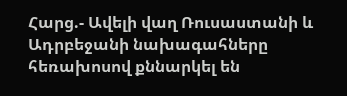Հարց.- Ավելի վաղ Ռուսաստանի և Ադրբեջանի նախագահները հեռախոսով քննարկել են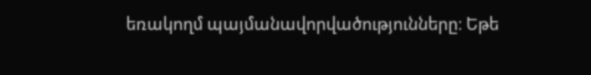եռակողմ պայմանավորվածությունները։ Եթե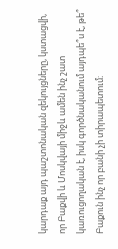կարդաք այդ պաշտոնական զեկույցները, կստացվի, որ Բաքվի և Մոսկվայի միջև ամեն ինչ շատ կառուցողական է, իսկ գործնականում այդպե՞ս է, թե՞ Բաքուն ինչ որ բանի չի տիրապետում։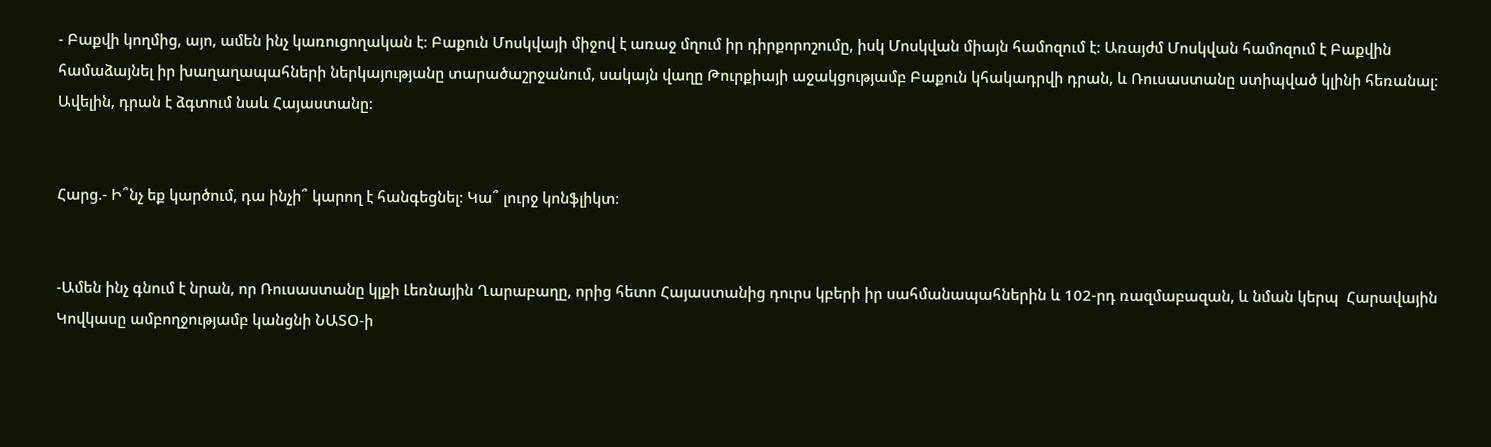- Բաքվի կողմից, այո, ամեն ինչ կառուցողական է։ Բաքուն Մոսկվայի միջով է առաջ մղում իր դիրքորոշումը, իսկ Մոսկվան միայն համոզում է: Առայժմ Մոսկվան համոզում է Բաքվին համաձայնել իր խաղաղապահների ներկայությանը տարածաշրջանում, սակայն վաղը Թուրքիայի աջակցությամբ Բաքուն կհակադրվի դրան, և Ռուսաստանը ստիպված կլինի հեռանալ։ Ավելին, դրան է ձգտում նաև Հայաստանը։


Հարց.- Ի՞նչ եք կարծում, դա ինչի՞ կարող է հանգեցնել: Կա՞ լուրջ կոնֆլիկտ։


-Ամեն ինչ գնում է նրան, որ Ռուսաստանը կլքի Լեռնային Ղարաբաղը, որից հետո Հայաստանից դուրս կբերի իր սահմանապահներին և 102-րդ ռազմաբազան, և նման կերպ  Հարավային Կովկասը ամբողջությամբ կանցնի ՆԱՏՕ-ի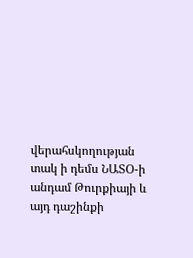վերահսկողության տակ ի դեմս ՆԱՏՕ-ի անդամ Թուրքիայի և այդ դաշինքի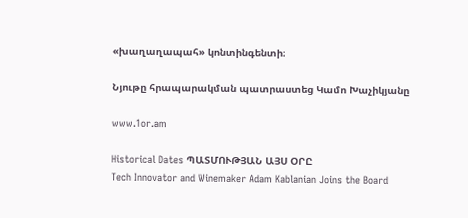«խաղաղապահ» կոնտինգենտի։

Նյութը հրապարակման պատրաստեց Կամո Խաչիկյանը

www.1or.am

Historical Dates ՊԱՏՄՈՒԹՅԱՆ ԱՅՍ ՕՐԸ
Tech Innovator and Winemaker Adam Kablanian Joins the Board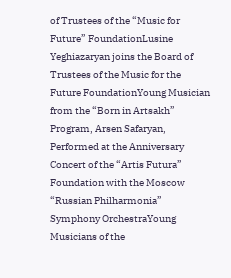of Trustees of the “Music for Future” FoundationLusine Yeghiazaryan joins the Board of Trustees of the Music for the Future FoundationYoung Musician from the “Born in Artsakh” Program, Arsen Safaryan, Performed at the Anniversary Concert of the “Artis Futura” Foundation with the Moscow “Russian Philharmonia” Symphony OrchestraYoung Musicians of the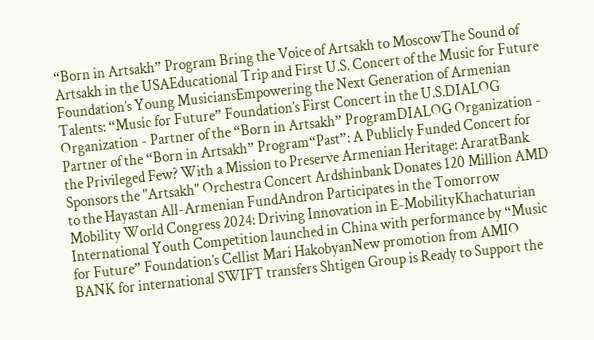“Born in Artsakh” Program Bring the Voice of Artsakh to MoscowThe Sound of Artsakh in the USAEducational Trip and First U.S. Concert of the Music for Future Foundation’s Young MusiciansEmpowering the Next Generation of Armenian Talents: “Music for Future” Foundation’s First Concert in the U.S.DIALOG Organization - Partner of the “Born in Artsakh” ProgramDIALOG Organization - Partner of the “Born in Artsakh” Program“Past”: A Publicly Funded Concert for the Privileged Few? With a Mission to Preserve Armenian Heritage: AraratBank Sponsors the "Artsakh" Orchestra Concert Ardshinbank Donates 120 Million AMD to the Hayastan All-Armenian FundAndron Participates in the Tomorrow Mobility World Congress 2024: Driving Innovation in E-MobilityKhachaturian International Youth Competition launched in China with performance by “Music for Future” Foundation’s Cellist Mari HakobyanNew promotion from AMIO BANK for international SWIFT transfers Shtigen Group is Ready to Support the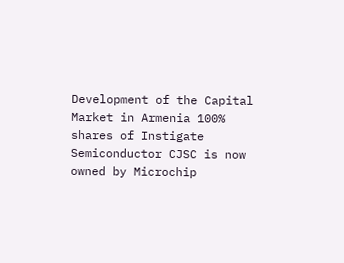Development of the Capital Market in Armenia 100% shares of Instigate Semiconductor CJSC is now owned by Microchip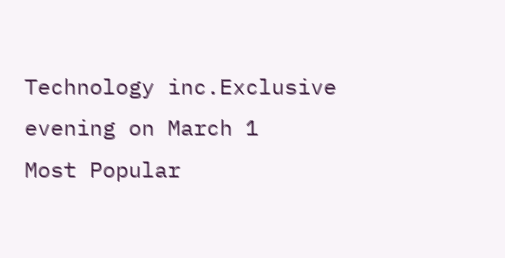Technology inc.Exclusive evening on March 1
Most Popular